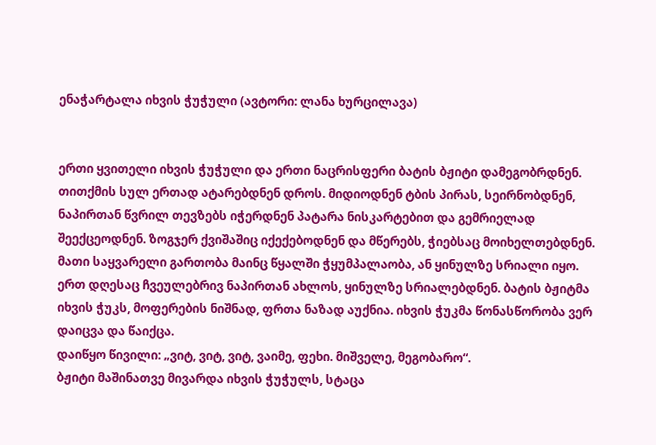ენაჭარტალა იხვის ჭუჭული (ავტორი: ლანა ხურცილავა)


ერთი ყვითელი იხვის ჭუჭული და ერთი ნაცრისფერი ბატის ბჟიტი დამეგობრდნენ. თითქმის სულ ერთად ატარებდნენ დროს. მიდიოდნენ ტბის პირას, სეირნობდნენ, ნაპირთან წვრილ თევზებს იჭერდნენ პატარა ნისკარტებით და გემრიელად შეექცეოდნენ. ზოგჯერ ქვიშაშიც იქექებოდნენ და მწერებს, ჭიებსაც მოიხელთებდნენ. მათი საყვარელი გართობა მაინც წყალში ჭყუმპალაობა, ან ყინულზე სრიალი იყო.
ერთ დღესაც ჩვეულებრივ ნაპირთან ახლოს, ყინულზე სრიალებდნენ. ბატის ბჟიტმა იხვის ჭუკს, მოფერების ნიშნად, ფრთა ნაზად აუქნია. იხვის ჭუკმა წონასწორობა ვერ დაიცვა და წაიქცა.
დაიწყო წივილი: „ვიტ, ვიტ, ვიტ, ვაიმე, ფეხი. მიშველე, მეგობარო“.
ბჟიტი მაშინათვე მივარდა იხვის ჭუჭულს, სტაცა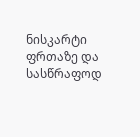ნისკარტი ფრთაზე და სასწრაფოდ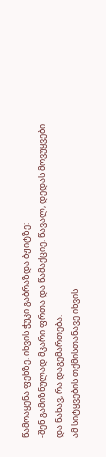წამოაყენა ფეხზე. იხვის ჭუკი გაბრაზდა ბჟიტზე:
-შენ გამიზნულად მკარი ფრთა და წამაქციე. წავალ, დედას მოვუყვები და ნახავ, რა დაგემართება.
ამ სიტყვების თქმისთანავე იხვის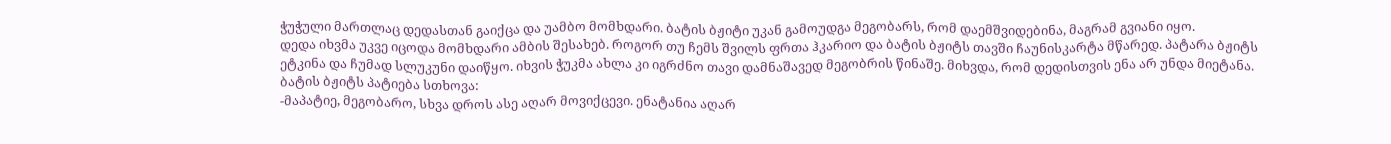ჭუჭული მართლაც დედასთან გაიქცა და უამბო მომხდარი. ბატის ბჟიტი უკან გამოუდგა მეგობარს, რომ დაემშვიდებინა, მაგრამ გვიანი იყო.
დედა იხვმა უკვე იცოდა მომხდარი ამბის შესახებ. როგორ თუ ჩემს შვილს ფრთა ჰკარიო და ბატის ბჟიტს თავში ჩაუნისკარტა მწარედ. პატარა ბჟიტს ეტკინა და ჩუმად სლუკუნი დაიწყო. იხვის ჭუკმა ახლა კი იგრძნო თავი დამნაშავედ მეგობრის წინაშე. მიხვდა, რომ დედისთვის ენა არ უნდა მიეტანა. ბატის ბჟიტს პატიება სთხოვა:
-მაპატიე, მეგობარო, სხვა დროს ასე აღარ მოვიქცევი. ენატანია აღარ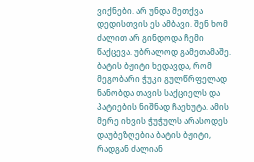ვიქნები. არ უნდა მეთქვა დედისთვის ეს ამბავი. შენ ხომ ძალით არ გინდოდა ჩემი წაქცევა. უბრალოდ გამეთამაშე.
ბატის ბჟიტი ხედავდა, რომ მეგობარი ჭუკი გულწრფელად ნანობდა თავის საქციელს და პატიების ნიშნად ჩაეხუტა. ამის მერე იხვის ჭუჭულს არასოდეს დაუბეზღებია ბატის ბჟიტი, რადგან ძალიან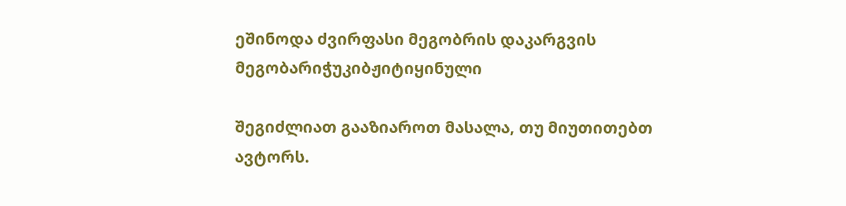ეშინოდა ძვირფასი მეგობრის დაკარგვის
მეგობარიჭუკიბჟიტიყინული

შეგიძლიათ გააზიაროთ მასალა, თუ მიუთითებთ ავტორს.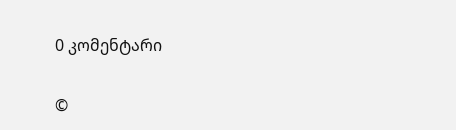0 კომენტარი

©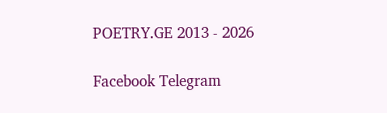POETRY.GE 2013 - 2026

Facebook Telegram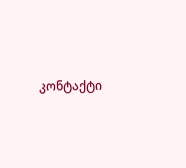კონტაქტი